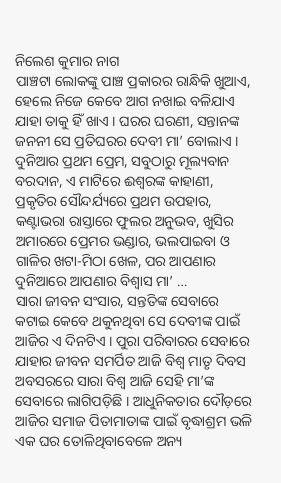ନିଲେଶ କୁମାର ନାଗ
ପାଞ୍ଚଟା ଲୋକଙ୍କୁ ପାଞ୍ଚ ପ୍ରକାରର ରାନ୍ଧିକି ଖୁଆଏ, ହେଲେ ନିଜେ କେବେ ଆଗ ନଖାଇ ବଳିଯାଏ ଯାହା ତାକୁ ହିଁ ଖାଏ । ଘରର ଘରଣୀ, ସନ୍ତାନଙ୍କ ଜନନୀ ସେ ପ୍ରତିଘରର ଦେବୀ ମା’ ବୋଲାଏ । ଦୁନିଆର ପ୍ରଥମ ପ୍ରେମ, ସବୁଠାରୁ ମୂଲ୍ୟବାନ ବରଦାନ, ଏ ମାଟିରେ ଈଶ୍ୱରଙ୍କ କାହାଣୀ, ପ୍ରକୃତିର ସୌନ୍ଦର୍ଯ୍ୟରେ ପ୍ରଥମ ଉପହାର, କଣ୍ଟାଭରା ରାସ୍ତାରେ ଫୁଲର ଅନୁଭବ, ଖୁସିର ଅମାରରେ ପ୍ରେମର ଭଣ୍ଡାର, ଭଲପାଇବା ଓ ଗାଳିର ଖଟା-ମିଠା ଖେଳ, ପର ଆପଣାର ଦୁନିଆରେ ଆପଣାର ବିଶ୍ୱାସ ମା’ …
ସାରା ଜୀବନ ସଂସାର, ସନ୍ତତିଙ୍କ ସେବାରେ କଟାଇ କେବେ ଥକୁନଥିବା ସେ ଦେବୀଙ୍କ ପାଇଁ ଆଜିର ଏ ଦିନଟିଏ । ପୁରା ପରିବାରର ସେବାରେ ଯାହାର ଜୀବନ ସମର୍ପିତ ଆଜି ବିଶ୍ୱ ମାତୃ ଦିବସ ଅବସରରେ ସାରା ବିଶ୍ୱ ଆଜି ସେହି ମା’ଙ୍କ ସେବାରେ ଲାଗିପଡ଼ିଛି । ଆଧୁନିକତାର ଦୌଡ଼ରେ ଆଜିର ସମାଜ ପିତାମାତାଙ୍କ ପାଇଁ ବୃଦ୍ଧାଶ୍ରମ ଭଳି ଏକ ଘର ତୋଳିଥିବାବେଳେ ଅନ୍ୟ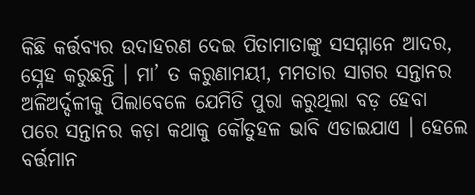କିଛି କର୍ତ୍ତବ୍ୟର ଉଦାହରଣ ଦେଇ ପିତାମାତାଙ୍କୁ ସସମ୍ମାନେ ଆଦର, ସ୍ନେହ କରୁଛନ୍ତି । ମା’ ତ କରୁଣାମୟୀ, ମମତାର ସାଗର ସନ୍ତାନର ଅଳିଅର୍ଦ୍ଦଳୀକୁ ପିଲାବେଳେ ଯେମିତି ପୁରା କରୁଥିଲା ବଡ଼ ହେବା ପରେ ସନ୍ତାନର କଡ଼ା କଥାକୁ କୌତୁହଳ ଭାବି ଏଡାଇଯାଏ । ହେଲେ ବର୍ତ୍ତମାନ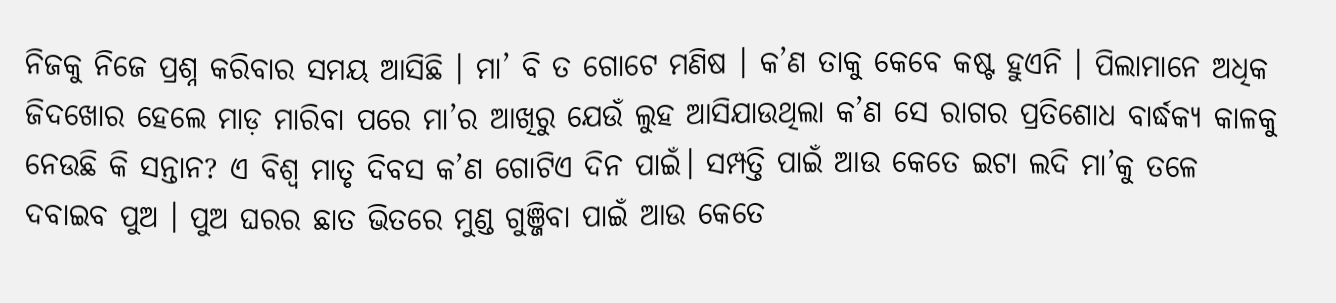ନିଜକୁ ନିଜେ ପ୍ରଶ୍ନ କରିବାର ସମୟ ଆସିଛି । ମା’ ବି ତ ଗୋଟେ ମଣିଷ । କ’ଣ ତାକୁ କେବେ କଷ୍ଟ ହୁଏନି । ପିଲାମାନେ ଅଧିକ ଜିଦଖୋର ହେଲେ ମାଡ଼ ମାରିବା ପରେ ମା’ର ଆଖିରୁ ଯେଉଁ ଲୁହ ଆସିଯାଉଥିଲା କ’ଣ ସେ ରାଗର ପ୍ରତିଶୋଧ ବାର୍ଦ୍ଧକ୍ୟ କାଳକୁ ନେଉଛି କି ସନ୍ତାନ? ଏ ବିଶ୍ୱ ମାତୃ ଦିବସ କ’ଣ ଗୋଟିଏ ଦିନ ପାଇଁ। ସମ୍ପତ୍ତି ପାଇଁ ଆଉ କେତେ ଇଟା ଲଦି ମା’କୁ ତଳେ ଦବାଇବ ପୁଅ । ପୁଅ ଘରର ଛାତ ଭିତରେ ମୁଣ୍ଡ ଗୁଞ୍ଜିବା ପାଇଁ ଆଉ କେତେ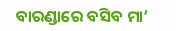ବାରଣ୍ଡାରେ ବସିବ ମା’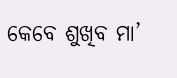କେବେ ଶୁଖିବ ମା’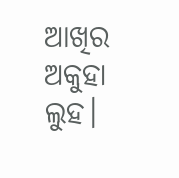ଆଖିର ଅକୁହା ଲୁହ।